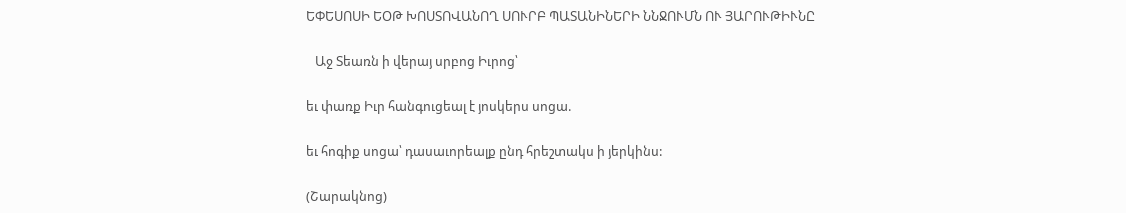ԵՓԵՍՈՍԻ ԵՕԹ ԽՈՍՏՈՎԱՆՈՂ ՍՈՒՐԲ ՊԱՏԱՆԻՆԵՐԻ ՆՆՋՈՒՄՆ ՈՒ ՅԱՐՈՒԹԻՒՆԸ

   Աջ Տեառն ի վերայ սրբոց Իւրոց՝

եւ փառք Իւր հանգուցեալ է յոսկերս սոցա.

եւ հոգիք սոցա՝ դասաւորեալք ընդ հրեշտակս ի յերկինս:

(Շարակնոց)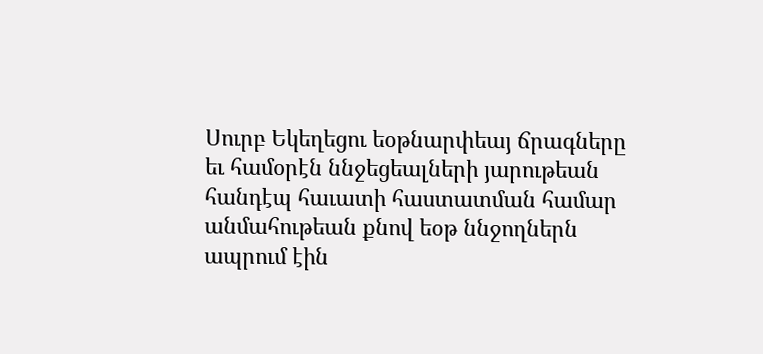Սուրբ Եկեղեցու եօթնարփեայ ճրագները եւ համօրէն ննջեցեալների յարութեան հանդէպ հաւատի հաստատման համար անմահութեան քնով եօթ ննջողներն ապրում էին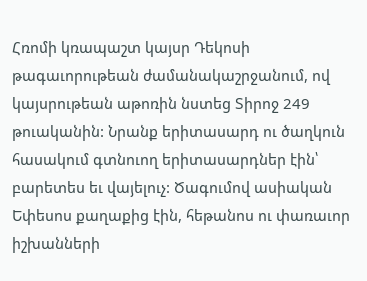Հռոմի կռապաշտ կայսր Դեկոսի թագաւորութեան ժամանակաշրջանում, ով կայսրութեան աթոռին նստեց Տիրոջ 249 թուականին: Նրանք երիտասարդ ու ծաղկուն հասակում գտնուող երիտասարդներ էին՝ բարետես եւ վայելուչ: Ծագումով ասիական Եփեսոս քաղաքից էին, հեթանոս ու փառաւոր իշխանների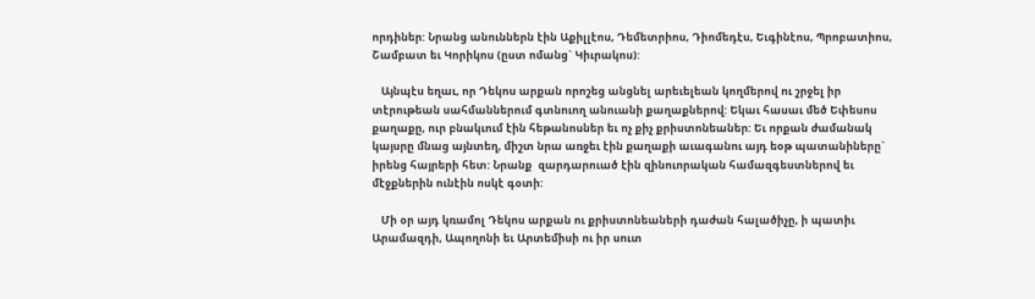որդիներ: Նրանց անուններն էին Աքիլլէոս, Դեմետրիոս, Դիոմեդէս, Եւգինէոս, Պրոբատիոս, Շամբատ եւ Կորիկոս (ըստ ոմանց` Կիւրակոս):

   Այնպէս եղաւ, որ Դեկոս արքան որոշեց անցնել արեւելեան կողմերով ու շրջել իր տէրութեան սահմաններում գտնուող անուանի քաղաքներով: Եկաւ հասաւ մեծ Եփեսոս քաղաքը, ուր բնակւում էին հեթանոսներ եւ ոչ քիչ քրիստոնեաներ: Եւ որքան ժամանակ կայսրը մնաց այնտեղ, միշտ նրա առջեւ էին քաղաքի աւագանու այդ եօթ պատանիները` իրենց հայրերի հետ: Նրանք  զարդարուած էին զինուորական համազգեստներով եւ մէջքներին ունէին ոսկէ գօտի:

   Մի օր այդ կռամոլ Դեկոս արքան ու քրիստոնեաների դաժան հալածիչը, ի պատիւ Արամազդի, Ապողոնի եւ Արտեմիսի ու իր սուտ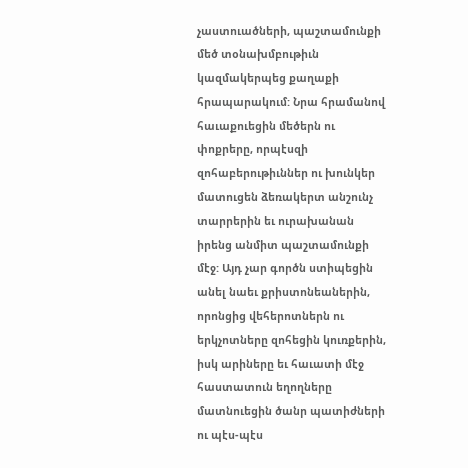չաստուածների, պաշտամունքի մեծ տօնախմբութիւն կազմակերպեց քաղաքի հրապարակում: Նրա հրամանով հաւաքուեցին մեծերն ու փոքրերը, որպէսզի զոհաբերութիւններ ու խունկեր մատուցեն ձեռակերտ անշունչ տարրերին եւ ուրախանան իրենց անմիտ պաշտամունքի մէջ: Այդ չար գործն ստիպեցին անել նաեւ քրիստոնեաներին, որոնցից վեհերոտներն ու երկչոտները զոհեցին կուռքերին, իսկ արիները եւ հաւատի մէջ հաստատուն եղողները մատնուեցին ծանր պատիժների ու պէս-պէս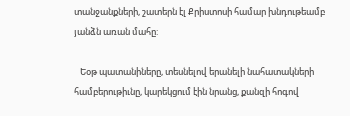տանջանքների, շատերն էլ Քրիստոսի համար խնդութեամբ յանձն առան մահը:

   Եօթ պատանիները, տեսնելով երանելի նահատակների համբերութիւնը, կարեկցում էին նրանց, քանզի հոգով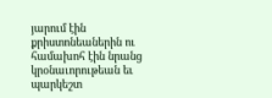յարում էին քրիստոնեաներին ու համախոհ էին նրանց կրօնաւորութեան եւ պարկեշտ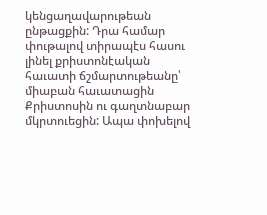կենցաղավարութեան ընթացքին: Դրա համար փութալով տիրապէս հասու լինել քրիստոնէական հաւատի ճշմարտութեանը՝ միաբան հաւատացին Քրիստոսին ու գաղտնաբար մկրտուեցին: Ապա փոխելով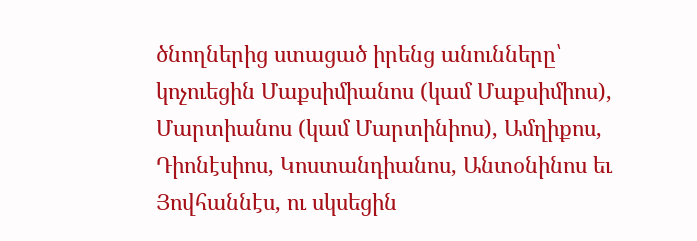ծնողներից ստացած իրենց անունները՝ կոչուեցին Մաքսիմիանոս (կամ Մաքսիմիոս), Մարտիանոս (կամ Մարտինիոս), Ամղիքոս, Դիոնէսիոս, Կոստանդիանոս, Անտօնինոս եւ Յովհաննէս, ու սկսեցին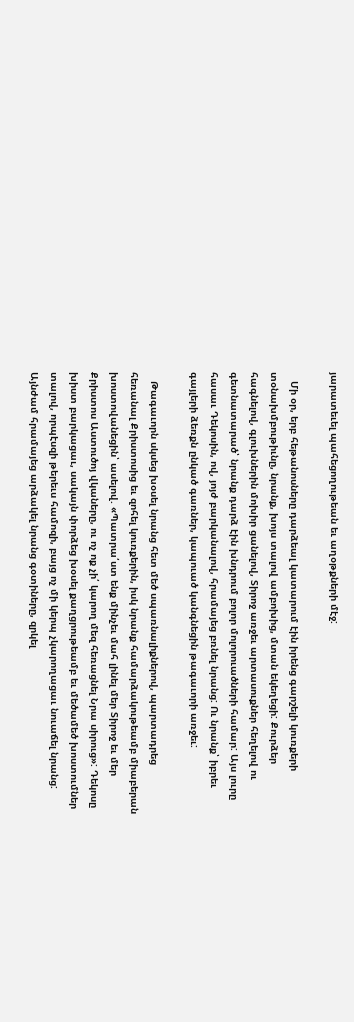յարատեւել պահեցողութեան եւ աղօթքների մէջ:

   Մի օր, երբ հեթանոսները դարձեալ կատարում էին իրենց գարշելի կուռքերի տօնախմբութիւնը, նրանք, խոյս տալով ամբոխից, մտան եկեղեցի: Քուրձեր հագնելով, գլուխներին մոխիր ցանելով, Տիրոջ առջեւ արտասուքներ հեղելով ու գետնատարած՝ նրանք դարձ էին խնդրում բոլոր մոլորուածների համար: Այս լուրը հասաւ Դեկոսին, ով, յոյժ բարկանալով, հրամայեց բռնել նրանց: Ու նրանք՝ իբրեւ գայլերի ձեռքն ընկած գառներ, կապուած կանգնեցին թագաւորի առջեւ:

   Թագաւորն սկսեց խօսել նրանց հետ մեծ սպառնալիքներով, պարտադրեց հեռանալ Քրիստոսից եւ զոհել կուռքերին, իսկ նրանք համարձակութեամբ միաբերան խոստովանեցին՝ ասելով. «Պատրա՛ստ ենք մինչեւ մահ լինել մեր Տիրոջ եւ մեր Քրիստոս Աստուծոյ վկաները, ու ոչ ոք չի՛ կարող մեզ հեռացնել Նրա սիրուց»: Դեկոսը խիստ բարկացաւ, սակայն փորձեց խօսել քաղցրութեամբ եւ մեծամեծ խոստումներ տալով, որպէսզի թերեւս համոզի, բայց ոչ մի կերպ չկարողացաւ նուաճել նրանց: Այնժամ հրամայեց արձակել նրանց գօտիները, զրկել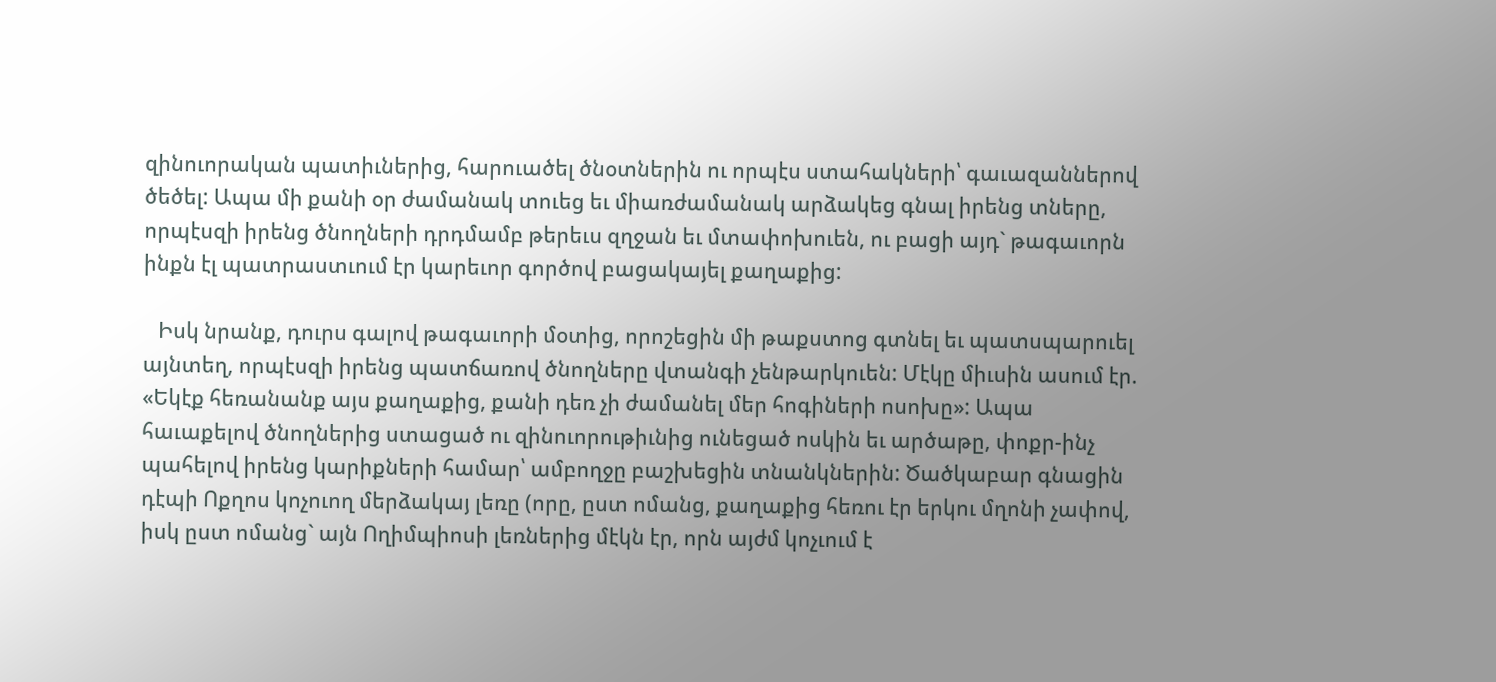զինուորական պատիւներից, հարուածել ծնօտներին ու որպէս ստահակների՝ գաւազաններով ծեծել: Ապա մի քանի օր ժամանակ տուեց եւ միառժամանակ արձակեց գնալ իրենց տները, որպէսզի իրենց ծնողների դրդմամբ թերեւս զղջան եւ մտափոխուեն, ու բացի այդ` թագաւորն ինքն էլ պատրաստւում էր կարեւոր գործով բացակայել քաղաքից:

   Իսկ նրանք, դուրս գալով թագաւորի մօտից, որոշեցին մի թաքստոց գտնել եւ պատսպարուել այնտեղ, որպէսզի իրենց պատճառով ծնողները վտանգի չենթարկուեն: Մէկը միւսին ասում էր. «Եկէք հեռանանք այս քաղաքից, քանի դեռ չի ժամանել մեր հոգիների ոսոխը»: Ապա հաւաքելով ծնողներից ստացած ու զինուորութիւնից ունեցած ոսկին եւ արծաթը, փոքր-ինչ պահելով իրենց կարիքների համար՝ ամբողջը բաշխեցին տնանկներին: Ծածկաբար գնացին դէպի Ոքղոս կոչուող մերձակայ լեռը (որը, ըստ ոմանց, քաղաքից հեռու էր երկու մղոնի չափով, իսկ ըստ ոմանց` այն Ողիմպիոսի լեռներից մէկն էր, որն այժմ կոչւում է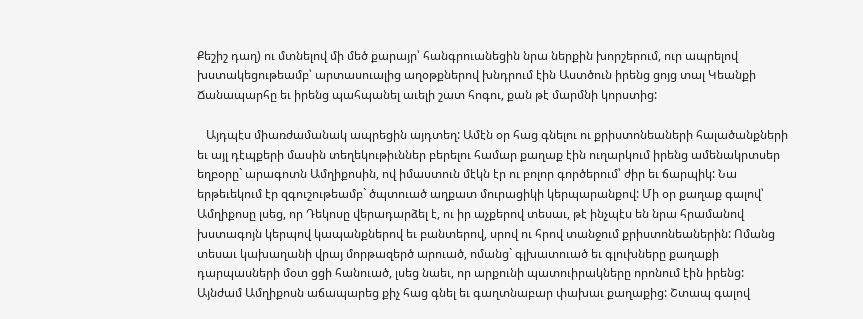Քեշիշ դաղ) ու մտնելով մի մեծ քարայր՝ հանգրուանեցին նրա ներքին խորշերում, ուր ապրելով խստակեցութեամբ՝ արտասուալից աղօթքներով խնդրում էին Աստծուն իրենց ցոյց տալ Կեանքի Ճանապարհը եւ իրենց պահպանել աւելի շատ հոգու, քան թէ մարմնի կորստից:

   Այդպէս միառժամանակ ապրեցին այդտեղ: Ամէն օր հաց գնելու ու քրիստոնեաների հալածանքների եւ այլ դէպքերի մասին տեղեկութիւններ բերելու համար քաղաք էին ուղարկում իրենց ամենակրտսեր եղբօրը` արագոտն Ամղիքոսին, ով իմաստուն մէկն էր ու բոլոր գործերում՝ ժիր եւ ճարպիկ: Նա երթեւեկում էր զգուշութեամբ` ծպտուած աղքատ մուրացիկի կերպարանքով: Մի օր քաղաք գալով՝ Ամղիքոսը լսեց, որ Դեկոսը վերադարձել է, ու իր աչքերով տեսաւ, թէ ինչպէս են նրա հրամանով խստագոյն կերպով կապանքներով եւ բանտերով, սրով ու հրով տանջում քրիստոնեաներին: Ոմանց տեսաւ կախաղանի վրայ մորթազերծ արուած, ոմանց` գլխատուած եւ գլուխները քաղաքի դարպասների մօտ ցցի հանուած, լսեց նաեւ, որ արքունի պատուիրակները որոնում էին իրենց: Այնժամ Ամղիքոսն աճապարեց քիչ հաց գնել եւ գաղտնաբար փախաւ քաղաքից: Շտապ գալով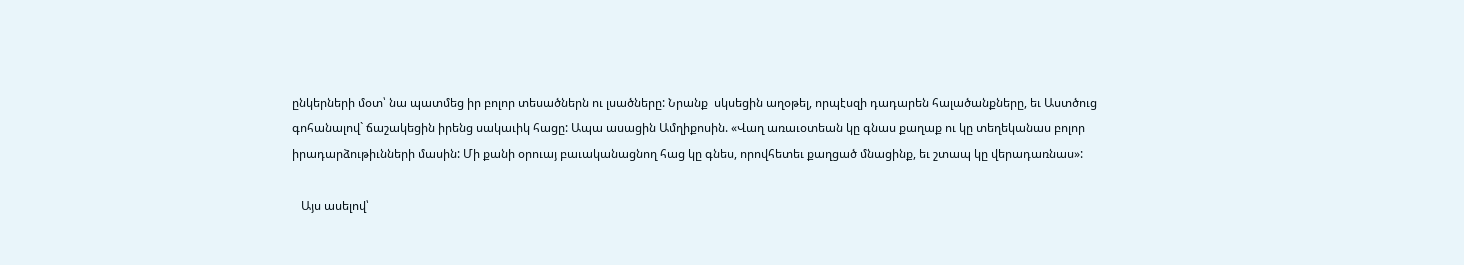ընկերների մօտ՝ նա պատմեց իր բոլոր տեսածներն ու լսածները: Նրանք  սկսեցին աղօթել, որպէսզի դադարեն հալածանքները, եւ Աստծուց գոհանալով` ճաշակեցին իրենց սակաւիկ հացը: Ապա ասացին Ամղիքոսին. «Վաղ առաւօտեան կը գնաս քաղաք ու կը տեղեկանաս բոլոր իրադարձութիւնների մասին: Մի քանի օրուայ բաւականացնող հաց կը գնես, որովհետեւ քաղցած մնացինք, եւ շտապ կը վերադառնաս»:

   Այս ասելով՝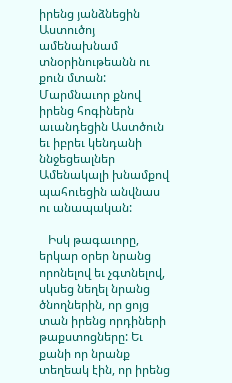իրենց յանձնեցին Աստուծոյ ամենախնամ տնօրինութեանն ու քուն մտան: Մարմնաւոր քնով իրենց հոգիներն աւանդեցին Աստծուն եւ իբրեւ կենդանի ննջեցեալներ Ամենակալի խնամքով պահուեցին անվնաս ու անապական:

   Իսկ թագաւորը, երկար օրեր նրանց որոնելով եւ չգտնելով, սկսեց նեղել նրանց ծնողներին, որ ցոյց տան իրենց որդիների թաքստոցները: Եւ քանի որ նրանք տեղեակ էին, որ իրենց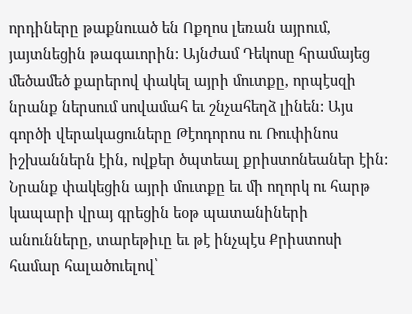որդիները թաքնուած են Ոքղոս լեռան այրում, յայտնեցին թագաւորին: Այնժամ Դեկոսը հրամայեց մեծամեծ քարերով փակել այրի մուտքը, որպէսզի նրանք ներսում սովամահ եւ շնչահեղձ լինեն: Այս գործի վերակացուները Թէոդորոս ու Ռուփինոս իշխաններն էին, ովքեր ծպտեալ քրիստոնեաներ էին: Նրանք փակեցին այրի մուտքը եւ մի ողորկ ու հարթ կապարի վրայ գրեցին եօթ պատանիների անունները, տարեթիւը եւ թէ ինչպէս Քրիստոսի համար հալածուելով՝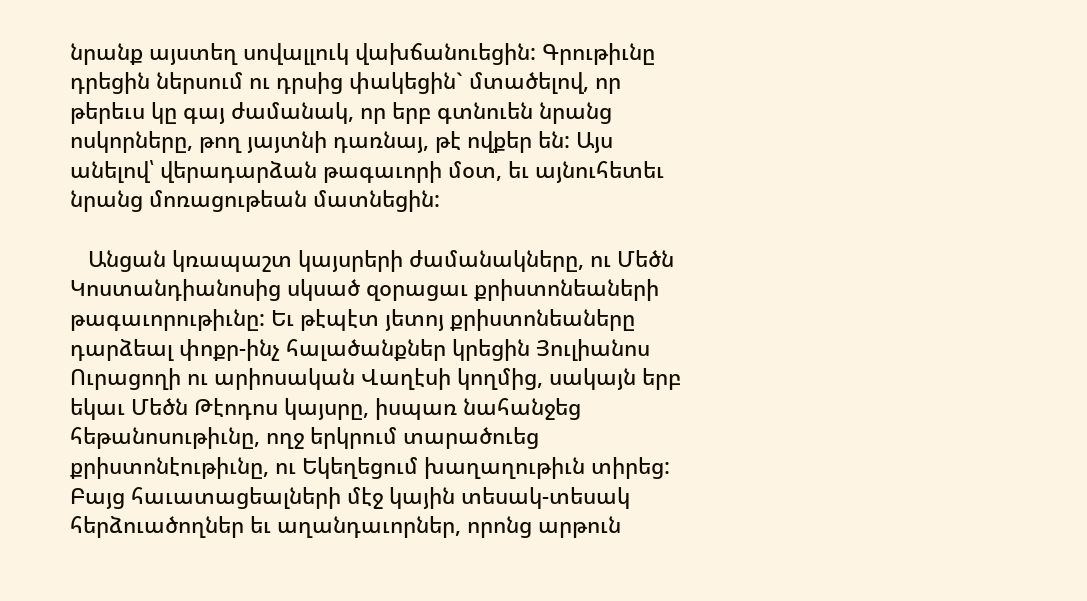նրանք այստեղ սովալլուկ վախճանուեցին: Գրութիւնը դրեցին ներսում ու դրսից փակեցին` մտածելով, որ թերեւս կը գայ ժամանակ, որ երբ գտնուեն նրանց ոսկորները, թող յայտնի դառնայ, թէ ովքեր են: Այս անելով՝ վերադարձան թագաւորի մօտ, եւ այնուհետեւ նրանց մոռացութեան մատնեցին:

   Անցան կռապաշտ կայսրերի ժամանակները, ու Մեծն Կոստանդիանոսից սկսած զօրացաւ քրիստոնեաների թագաւորութիւնը: Եւ թէպէտ յետոյ քրիստոնեաները դարձեալ փոքր-ինչ հալածանքներ կրեցին Յուլիանոս Ուրացողի ու արիոսական Վաղէսի կողմից, սակայն երբ եկաւ Մեծն Թէոդոս կայսրը, իսպառ նահանջեց հեթանոսութիւնը, ողջ երկրում տարածուեց քրիստոնէութիւնը, ու Եկեղեցում խաղաղութիւն տիրեց: Բայց հաւատացեալների մէջ կային տեսակ-տեսակ հերձուածողներ եւ աղանդաւորներ, որոնց արթուն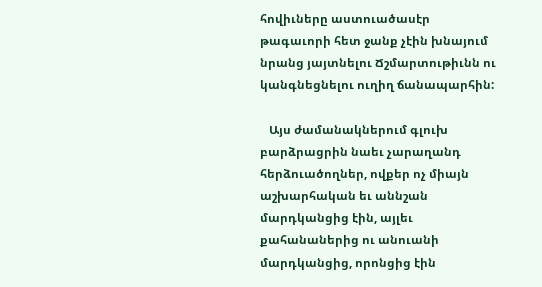հովիւները աստուածասէր թագաւորի հետ ջանք չէին խնայում նրանց յայտնելու Ճշմարտութիւնն ու կանգնեցնելու ուղիղ ճանապարհին:

   Այս ժամանակներում գլուխ բարձրացրին նաեւ չարաղանդ հերձուածողներ, ովքեր ոչ միայն աշխարհական եւ աննշան մարդկանցից էին, այլեւ քահանաներից ու անուանի մարդկանցից, որոնցից էին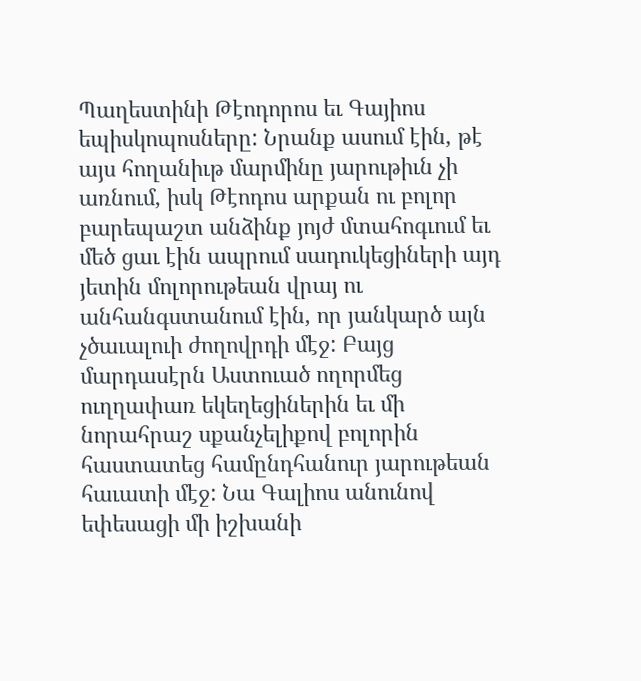Պաղեստինի Թէոդորոս եւ Գայիոս եպիսկոպոսները: Նրանք ասում էին, թէ այս հողանիւթ մարմինը յարութիւն չի առնում, իսկ Թէոդոս արքան ու բոլոր բարեպաշտ անձինք յոյժ մտահոգւում եւ մեծ ցաւ էին ապրում սադուկեցիների այդ յետին մոլորութեան վրայ ու անհանգստանում էին, որ յանկարծ այն չծաւալուի ժողովրդի մէջ: Բայց մարդասէրն Աստուած ողորմեց ուղղափառ եկեղեցիներին եւ մի նորահրաշ սքանչելիքով բոլորին հաստատեց համընդհանուր յարութեան հաւատի մէջ: Նա Գալիոս անունով եփեսացի մի իշխանի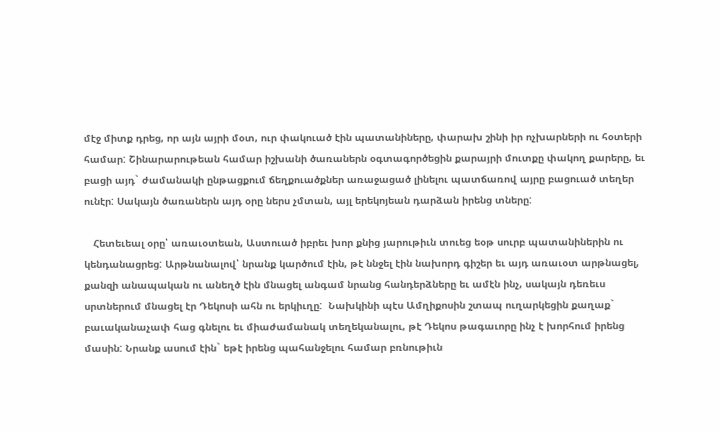մէջ միտք դրեց, որ այն այրի մօտ, ուր փակուած էին պատանիները, փարախ շինի իր ոչխարների ու հօտերի համար: Շինարարութեան համար իշխանի ծառաներն օգտագործեցին քարայրի մուտքը փակող քարերը, եւ բացի այդ` ժամանակի ընթացքում ճեղքուածքներ առաջացած լինելու պատճառով այրը բացուած տեղեր ունէր: Սակայն ծառաներն այդ օրը ներս չմտան, այլ երեկոյեան դարձան իրենց տները:

   Հետեւեալ օրը՝ առաւօտեան, Աստուած իբրեւ խոր քնից յարութիւն տուեց եօթ սուրբ պատանիներին ու կենդանացրեց: Արթնանալով՝ նրանք կարծում էին, թէ ննջել էին նախորդ գիշեր եւ այդ առաւօտ արթնացել, քանզի անապական ու անեղծ էին մնացել անգամ նրանց հանդերձները եւ ամէն ինչ, սակայն դեռեւս սրտներում մնացել էր Դեկոսի ահն ու երկիւղը:  Նախկինի պէս Ամղիքոսին շտապ ուղարկեցին քաղաք` բաւականաչափ հաց գնելու եւ միաժամանակ տեղեկանալու, թէ Դեկոս թագաւորը ինչ է խորհում իրենց մասին: Նրանք ասում էին` եթէ իրենց պահանջելու համար բռնութիւն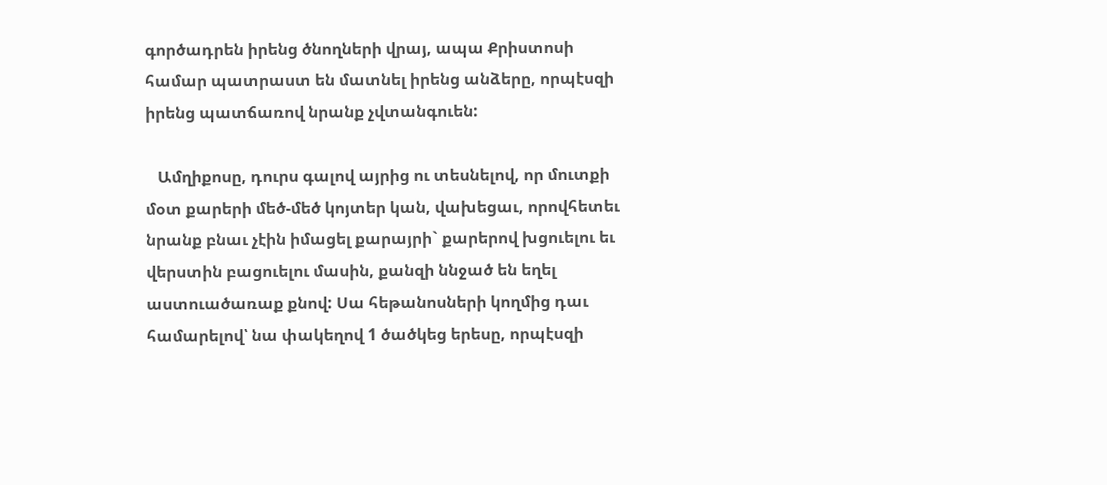գործադրեն իրենց ծնողների վրայ, ապա Քրիստոսի համար պատրաստ են մատնել իրենց անձերը, որպէսզի իրենց պատճառով նրանք չվտանգուեն:

   Ամղիքոսը, դուրս գալով այրից ու տեսնելով, որ մուտքի մօտ քարերի մեծ-մեծ կոյտեր կան, վախեցաւ, որովհետեւ նրանք բնաւ չէին իմացել քարայրի` քարերով խցուելու եւ վերստին բացուելու մասին, քանզի ննջած են եղել աստուածառաք քնով: Սա հեթանոսների կողմից դաւ համարելով՝ նա փակեղով 1 ծածկեց երեսը, որպէսզի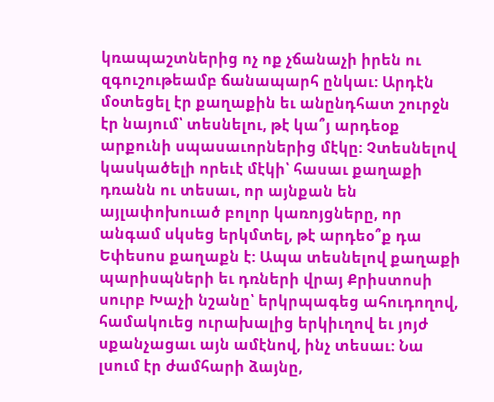կռապաշտներից ոչ ոք չճանաչի իրեն ու զգուշութեամբ ճանապարհ ընկաւ: Արդէն մօտեցել էր քաղաքին եւ անընդհատ շուրջն էր նայում՝ տեսնելու, թէ կա՞յ արդեօք արքունի սպասաւորներից մէկը: Չտեսնելով կասկածելի որեւէ մէկի՝ հասաւ քաղաքի դռանն ու տեսաւ, որ այնքան են այլափոխուած բոլոր կառոյցները, որ անգամ սկսեց երկմտել, թէ արդեօ՞ք դա Եփեսոս քաղաքն է: Ապա տեսնելով քաղաքի պարիսպների եւ դռների վրայ Քրիստոսի սուրբ Խաչի նշանը՝ երկրպագեց ահուդողով, համակուեց ուրախալից երկիւղով եւ յոյժ սքանչացաւ այն ամէնով, ինչ տեսաւ: Նա լսում էր ժամհարի ձայնը,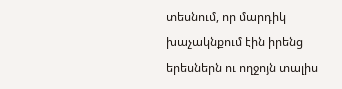տեսնում, որ մարդիկ խաչակնքում էին իրենց երեսներն ու ողջոյն տալիս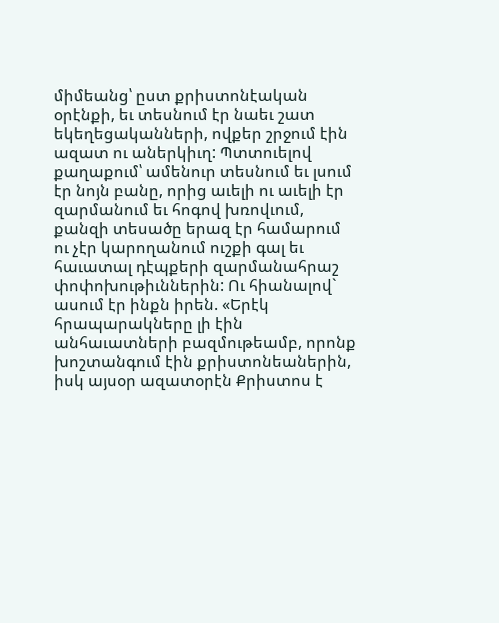միմեանց՝ ըստ քրիստոնէական օրէնքի, եւ տեսնում էր նաեւ շատ եկեղեցականների, ովքեր շրջում էին ազատ ու աներկիւղ: Պտտուելով քաղաքում՝ ամենուր տեսնում եւ լսում էր նոյն բանը, որից աւելի ու աւելի էր զարմանում եւ հոգով խռովւում, քանզի տեսածը երազ էր համարում ու չէր կարողանում ուշքի գալ եւ հաւատալ դէպքերի զարմանահրաշ փոփոխութիւններին: Ու հիանալով` ասում էր ինքն իրեն. «Երէկ հրապարակները լի էին անհաւատների բազմութեամբ, որոնք խոշտանգում էին քրիստոնեաներին, իսկ այսօր ազատօրէն Քրիստոս է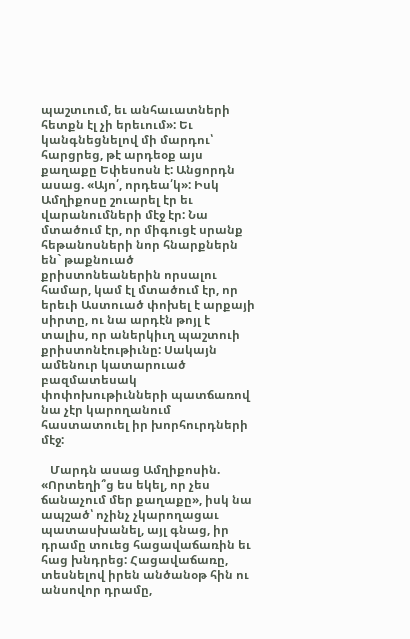պաշտւում, եւ անհաւատների հետքն էլ չի երեւում»: Եւ կանգնեցնելով մի մարդու՝ հարցրեց, թէ արդեօք այս քաղաքը Եփեսոսն է: Անցորդն ասաց. «Այո՛, որդեա՛կ»: Իսկ Ամղիքոսը շուարել էր եւ վարանումների մէջ էր: Նա մտածում էր, որ միգուցէ սրանք հեթանոսների նոր հնարքներն են` թաքնուած քրիստոնեաներին որսալու համար, կամ էլ մտածում էր, որ երեւի Աստուած փոխել է արքայի սիրտը, ու նա արդէն թոյլ է տալիս, որ աներկիւղ պաշտուի քրիստոնէութիւնը: Սակայն ամենուր կատարուած բազմատեսակ փոփոխութիւնների պատճառով նա չէր կարողանում հաստատուել իր խորհուրդների մէջ:

   Մարդն ասաց Ամղիքոսին. «Որտեղի՞ց ես եկել, որ չես ճանաչում մեր քաղաքը», իսկ նա ապշած՝ ոչինչ չկարողացաւ պատասխանել, այլ գնաց, իր դրամը տուեց հացավաճառին եւ հաց խնդրեց: Հացավաճառը, տեսնելով իրեն անծանօթ հին ու անսովոր դրամը,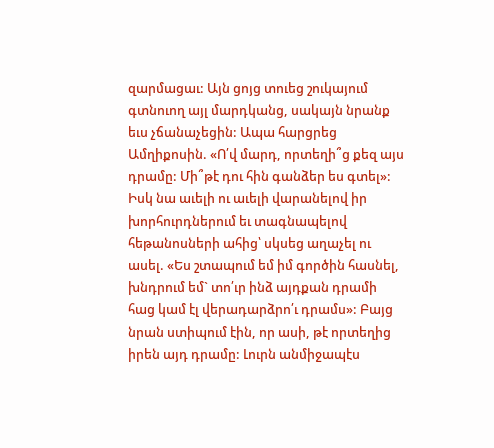զարմացաւ: Այն ցոյց տուեց շուկայում գտնուող այլ մարդկանց, սակայն նրանք եւս չճանաչեցին: Ապա հարցրեց Ամղիքոսին. «Ո՛վ մարդ, որտեղի՞ց քեզ այս դրամը: Մի՞թէ դու հին գանձեր ես գտել»: Իսկ նա աւելի ու աւելի վարանելով իր խորհուրդներում եւ տագնապելով հեթանոսների ահից՝ սկսեց աղաչել ու ասել. «Ես շտապում եմ իմ գործին հասնել, խնդրում եմ` տո՛ւր ինձ այդքան դրամի հաց կամ էլ վերադարձրո՛ւ դրամս»: Բայց նրան ստիպում էին, որ ասի, թէ որտեղից իրեն այդ դրամը: Լուրն անմիջապէս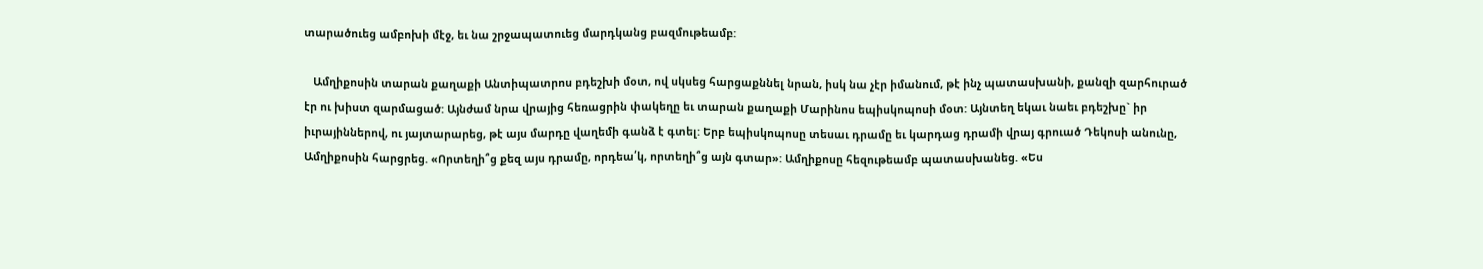տարածուեց ամբոխի մէջ, եւ նա շրջապատուեց մարդկանց բազմութեամբ:

   Ամղիքոսին տարան քաղաքի Անտիպատրոս բդեշխի մօտ, ով սկսեց հարցաքննել նրան, իսկ նա չէր իմանում, թէ ինչ պատասխանի, քանզի զարհուրած էր ու խիստ զարմացած: Այնժամ նրա վրայից հեռացրին փակեղը եւ տարան քաղաքի Մարինոս եպիսկոպոսի մօտ: Այնտեղ եկաւ նաեւ բդեշխը` իր իւրայիններով, ու յայտարարեց, թէ այս մարդը վաղեմի գանձ է գտել: Երբ եպիսկոպոսը տեսաւ դրամը եւ կարդաց դրամի վրայ գրուած Դեկոսի անունը, Ամղիքոսին հարցրեց. «Որտեղի՞ց քեզ այս դրամը, որդեա՛կ, որտեղի՞ց այն գտար»: Ամղիքոսը հեզութեամբ պատասխանեց. «Ես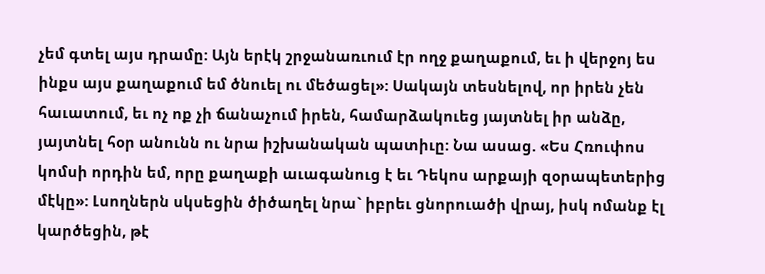չեմ գտել այս դրամը: Այն երէկ շրջանառւում էր ողջ քաղաքում, եւ ի վերջոյ ես ինքս այս քաղաքում եմ ծնուել ու մեծացել»: Սակայն տեսնելով, որ իրեն չեն հաւատում, եւ ոչ ոք չի ճանաչում իրեն, համարձակուեց յայտնել իր անձը,  յայտնել հօր անունն ու նրա իշխանական պատիւը: Նա ասաց. «Ես Հռուփոս կոմսի որդին եմ, որը քաղաքի աւագանուց է եւ Դեկոս արքայի զօրապետերից մէկը»: Լսողներն սկսեցին ծիծաղել նրա` իբրեւ ցնորուածի վրայ, իսկ ոմանք էլ կարծեցին, թէ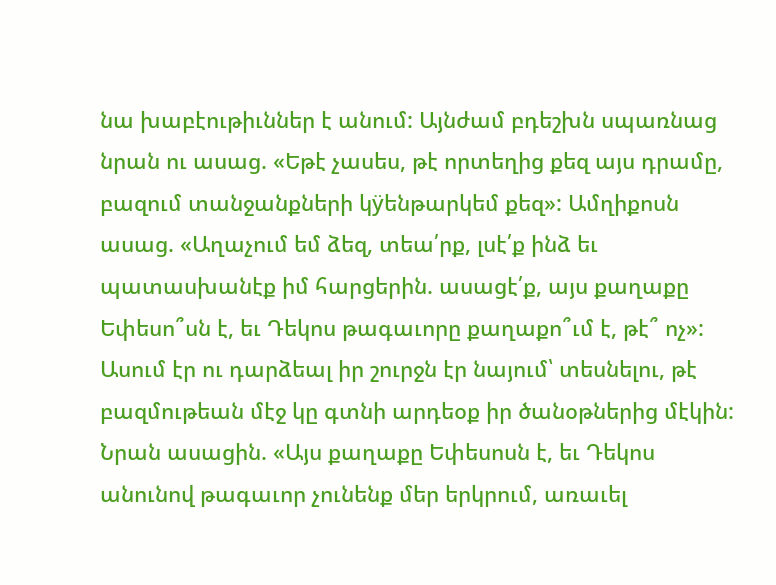նա խաբէութիւններ է անում: Այնժամ բդեշխն սպառնաց նրան ու ասաց. «Եթէ չասես, թէ որտեղից քեզ այս դրամը, բազում տանջանքների կÿենթարկեմ քեզ»: Ամղիքոսն ասաց. «Աղաչում եմ ձեզ, տեա՛րք, լսէ՛ք ինձ եւ պատասխանէք իմ հարցերին. ասացէ՛ք, այս քաղաքը Եփեսո՞սն է, եւ Դեկոս թագաւորը քաղաքո՞ւմ է, թէ՞ ոչ»: Ասում էր ու դարձեալ իր շուրջն էր նայում՝ տեսնելու, թէ բազմութեան մէջ կը գտնի արդեօք իր ծանօթներից մէկին: Նրան ասացին. «Այս քաղաքը Եփեսոսն է, եւ Դեկոս անունով թագաւոր չունենք մեր երկրում, առաւել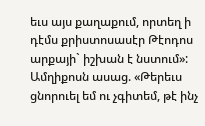եւս այս քաղաքում, որտեղ ի դէմս քրիստոսասէր Թէոդոս արքայի` իշխան է նստում»: Ամղիքոսն ասաց. «Թերեւս ցնորուել եմ ու չգիտեմ, թէ ինչ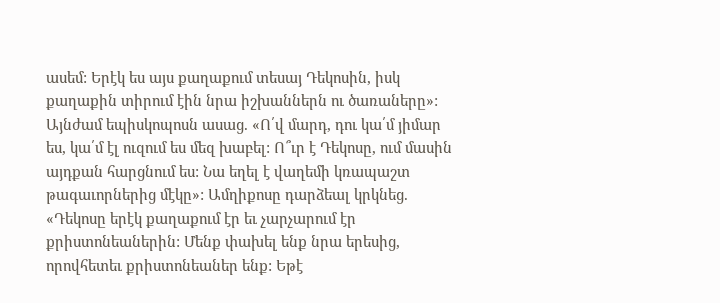ասեմ: Երէկ ես այս քաղաքում տեսայ Դեկոսին, իսկ քաղաքին տիրում էին նրա իշխաններն ու ծառաները»: Այնժամ եպիսկոպոսն ասաց. «Ո՛վ մարդ, դու կա՛մ յիմար ես, կա՛մ էլ ուզում ես մեզ խաբել: Ո՞ւր է Դեկոսը, ում մասին այդքան հարցնում ես: Նա եղել է վաղեմի կռապաշտ թագաւորներից մէկը»: Ամղիքոսը դարձեալ կրկնեց. «Դեկոսը երէկ քաղաքում էր եւ չարչարում էր քրիստոնեաներին: Մենք փախել ենք նրա երեսից, որովհետեւ քրիստոնեաներ ենք: Եթէ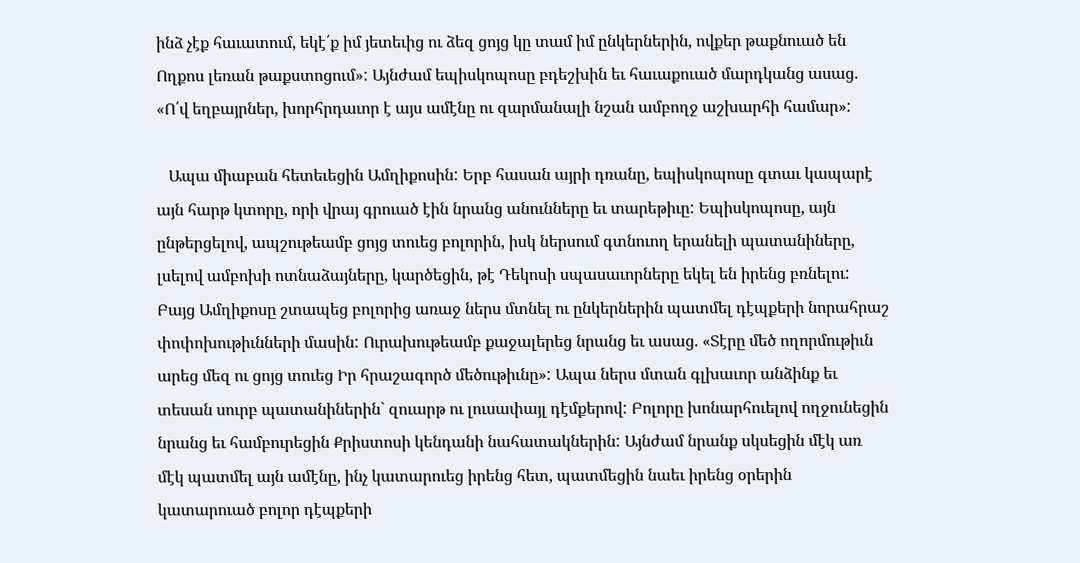ինձ չէք հաւատում, եկէ՛ք իմ յետեւից ու ձեզ ցոյց կը տամ իմ ընկերներին, ովքեր թաքնուած են Ողքոս լեռան թաքստոցում»: Այնժամ եպիսկոպոսը բդեշխին եւ հաւաքուած մարդկանց ասաց. «Ո՛վ եղբայրներ, խորհրդաւոր է այս ամէնը ու զարմանալի նշան ամբողջ աշխարհի համար»:

   Ապա միաբան հետեւեցին Ամղիքոսին: Երբ հասան այրի դռանը, եպիսկոպոսը գտաւ կապարէ այն հարթ կտորը, որի վրայ գրուած էին նրանց անունները եւ տարեթիւը: Եպիսկոպոսը, այն ընթերցելով, ապշութեամբ ցոյց տուեց բոլորին, իսկ ներսում գտնուող երանելի պատանիները, լսելով ամբոխի ոտնաձայները, կարծեցին, թէ Դեկոսի սպասաւորները եկել են իրենց բռնելու: Բայց Ամղիքոսը շտապեց բոլորից առաջ ներս մտնել ու ընկերներին պատմել դէպքերի նորահրաշ փոփոխութիւնների մասին: Ուրախութեամբ քաջալերեց նրանց եւ ասաց. «Տէրը մեծ ողորմութիւն արեց մեզ ու ցոյց տուեց Իր հրաշագործ մեծութիւնը»: Ապա ներս մտան գլխաւոր անձինք եւ տեսան սուրբ պատանիներին` զուարթ ու լուսափայլ դէմքերով: Բոլորը խոնարհուելով ողջունեցին նրանց եւ համբուրեցին Քրիստոսի կենդանի նահատակներին: Այնժամ նրանք սկսեցին մէկ առ մէկ պատմել այն ամէնը, ինչ կատարուեց իրենց հետ, պատմեցին նաեւ իրենց օրերին կատարուած բոլոր դէպքերի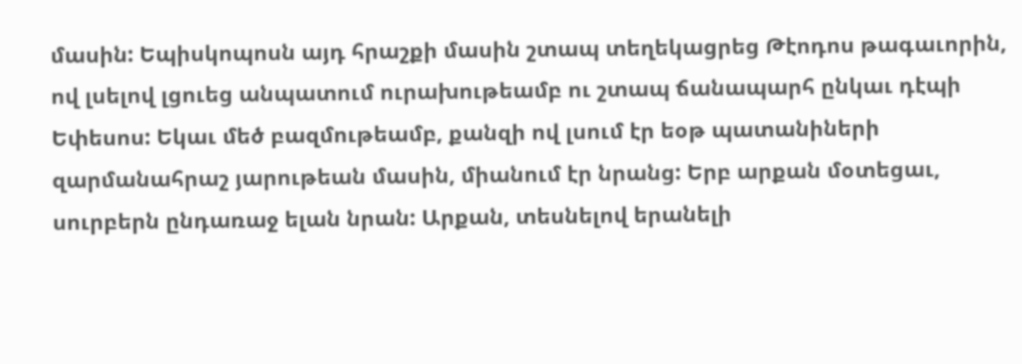մասին: Եպիսկոպոսն այդ հրաշքի մասին շտապ տեղեկացրեց Թէոդոս թագաւորին, ով լսելով լցուեց անպատում ուրախութեամբ ու շտապ ճանապարհ ընկաւ դէպի Եփեսոս: Եկաւ մեծ բազմութեամբ, քանզի ով լսում էր եօթ պատանիների զարմանահրաշ յարութեան մասին, միանում էր նրանց: Երբ արքան մօտեցաւ, սուրբերն ընդառաջ ելան նրան: Արքան, տեսնելով երանելի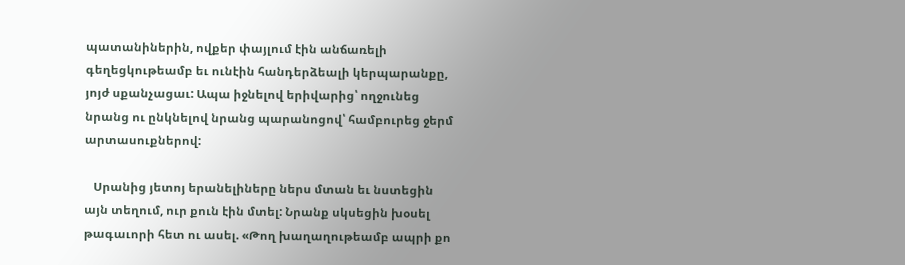պատանիներին, ովքեր փայլում էին անճառելի գեղեցկութեամբ եւ ունէին հանդերձեալի կերպարանքը, յոյժ սքանչացաւ: Ապա իջնելով երիվարից՝ ողջունեց նրանց ու ընկնելով նրանց պարանոցով՝ համբուրեց ջերմ արտասուքներով:

   Սրանից յետոյ երանելիները ներս մտան եւ նստեցին այն տեղում, ուր քուն էին մտել: Նրանք սկսեցին խօսել թագաւորի հետ ու ասել. «Թող խաղաղութեամբ ապրի քո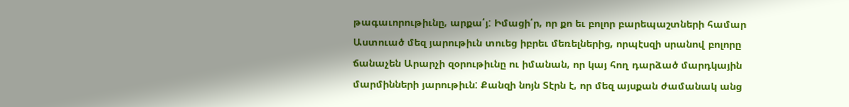թագաւորութիւնը, արքա՛յ: Իմացի՛ր, որ քո եւ բոլոր բարեպաշտների համար Աստուած մեզ յարութիւն տուեց իբրեւ մեռելներից, որպէսզի սրանով բոլորը ճանաչեն Արարչի զօրութիւնը ու իմանան, որ կայ հող դարձած մարդկային մարմինների յարութիւն: Քանզի նոյն Տէրն է, որ մեզ այսքան ժամանակ անց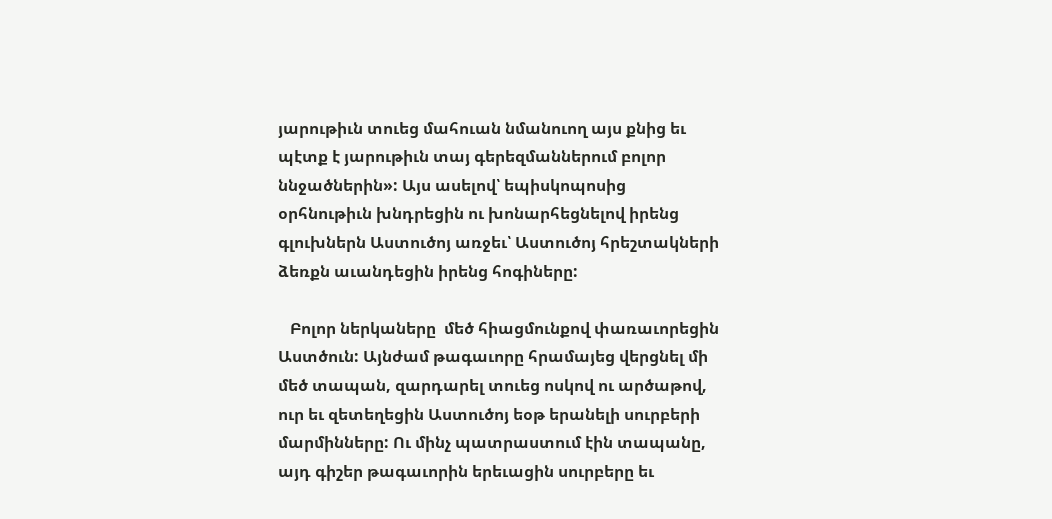յարութիւն տուեց մահուան նմանուող այս քնից եւ պէտք է յարութիւն տայ գերեզմաններում բոլոր ննջածներին»: Այս ասելով՝ եպիսկոպոսից օրհնութիւն խնդրեցին ու խոնարհեցնելով իրենց գլուխներն Աստուծոյ առջեւ՝ Աստուծոյ հրեշտակների ձեռքն աւանդեցին իրենց հոգիները:

   Բոլոր ներկաները  մեծ հիացմունքով փառաւորեցին Աստծուն: Այնժամ թագաւորը հրամայեց վերցնել մի մեծ տապան, զարդարել տուեց ոսկով ու արծաթով, ուր եւ զետեղեցին Աստուծոյ եօթ երանելի սուրբերի մարմինները: Ու մինչ պատրաստում էին տապանը, այդ գիշեր թագաւորին երեւացին սուրբերը եւ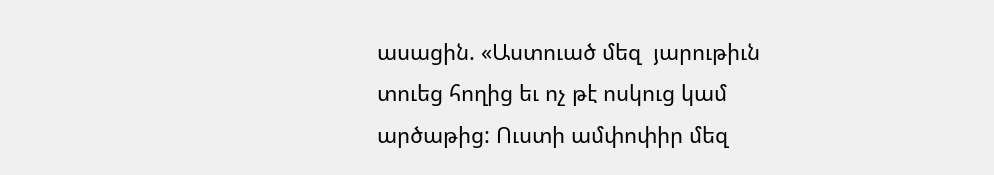ասացին. «Աստուած մեզ  յարութիւն տուեց հողից եւ ոչ թէ ոսկուց կամ արծաթից: Ուստի ամփոփիր մեզ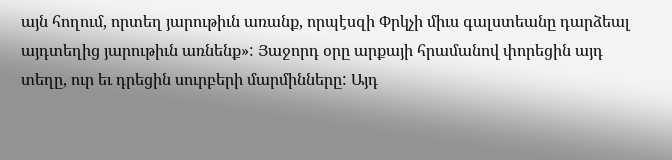այն հողում, որտեղ յարութիւն առանք, որպէսզի Փրկչի միւս գալստեանը դարձեալ այդտեղից յարութիւն առնենք»: Յաջորդ օրը արքայի հրամանով փորեցին այդ տեղը, ուր եւ դրեցին սուրբերի մարմինները: Այդ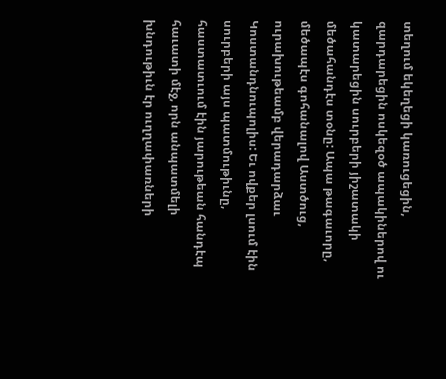տեղում եկեղեցի կառուցեցին, զարդարեցին ոսկեզօծ ապակիներով ու կատարեցին սուրբերի յիշատակի մեծահանդէս տօնը: Ապա թագաւորը, մեծապէս գոհանալով Աստծուց, ուրախութեամբ վերադարձաւ Կոստանդնուպոլիս: Եւ ովքեր լսում էին սուրբերի այս պատմութիւնը, հաստատւում էին յարութեան հանդէպ հաւատի մէջ, որն անպատմելի խնդութիւն էր ուղղափառների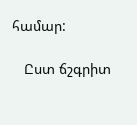համար:

   Ըստ ճշգրիտ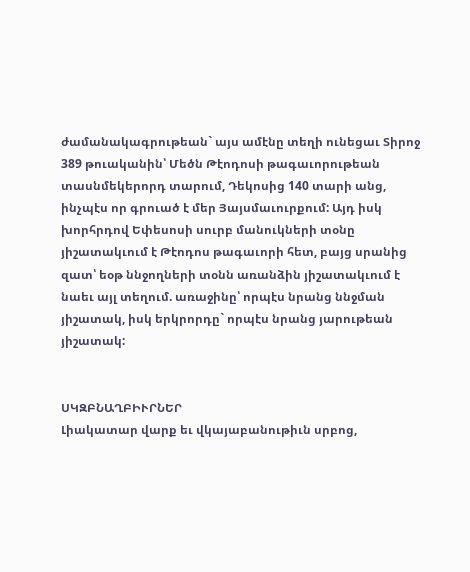ժամանակագրութեան` այս ամէնը տեղի ունեցաւ Տիրոջ 389 թուականին՝ Մեծն Թէոդոսի թագաւորութեան տասնմեկերորդ տարում, Դեկոսից 140 տարի անց, ինչպէս որ գրուած է մեր Յայսմաւուրքում: Այդ իսկ խորհրդով Եփեսոսի սուրբ մանուկների տօնը յիշատակւում է Թէոդոս թագաւորի հետ, բայց սրանից զատ՝ եօթ ննջողների տօնն առանձին յիշատակւում է նաեւ այլ տեղում. առաջինը՝ որպէս նրանց ննջման յիշատակ, իսկ երկրորդը` որպէս նրանց յարութեան յիշատակ:


ՍԿԶԲՆԱՂԲԻՒՐՆԵՐ
Լիակատար վարք եւ վկայաբանութիւն սրբոց,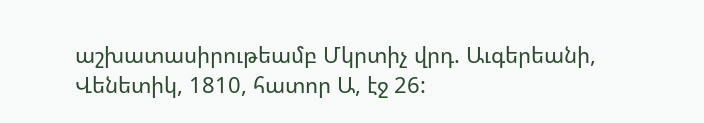աշխատասիրութեամբ Մկրտիչ վրդ. Աւգերեանի, Վենետիկ, 1810, հատոր Ա, էջ 26: